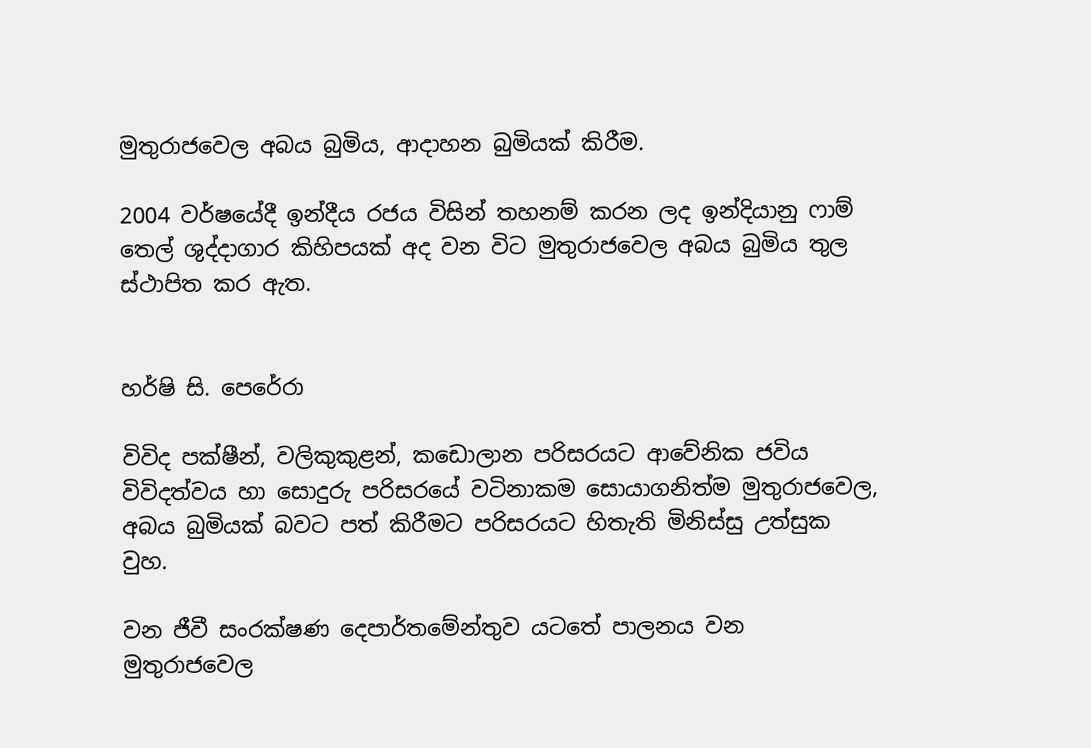මුතුරාජවෙල අබය බුමිය, ආදාහන බුමියක් කිරීම.

2004 වර්ෂයේදී ඉන්දීය රජය විසින් තහනම් කරන ලද ඉන්දියානු ෆාම් තෙල් ශුද්දාගාර කිහිපයක් අද වන විට මුතුරාජවෙල අබය බුමිය තුල ස්ථාපිත කර ඇත.


හර්ෂි සි. පෙරේරා

විවිද පක්ෂීන්, වලිකුකුළන්, කඩොලාන පරිසරයට ආවේනික ජවිය විවිදත්වය හා සොදුරු පරිසරයේ වටිනාකම සොයාගනිත්ම මුතුරාජවෙල, අබය බුමියක් බවට පත් කිරීමට පරිසරයට හිතැති මිනිස්සු උත්සුක වුහ.

වන ජීවී සංරක්ෂණ දෙපාර්තමේන්තුව යටතේ පාලනය වන මුතුරාජවෙල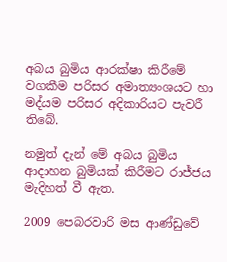අබය බුමිය ආරක්ෂා කිරීමේ වගකීම පරිසර අමාත්‍යංශයට හා මද්යම පරිසර අදිකාරියට පැවරී තිබේ.

නමුත් දැන් මේ අබය බුමිය ආදාහන බුමියක් කිරීමට රාජ්ජය මැදිහත් වී ඇත.

2009 පෙබරවාරි මස ආණ්ඩුවේ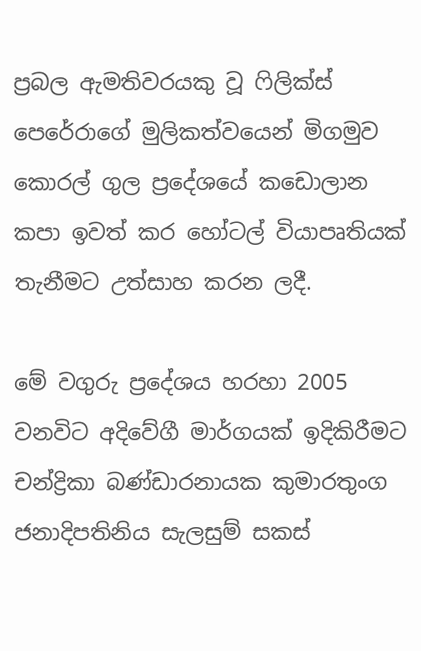ප්‍රබල ඇමතිවරයකු වූ ෆිලික්ස් පෙරේරාගේ මුලිකත්වයෙන් මිගමුව කොරල් ගුල ප්‍රදේශයේ කඩොලාන කපා ඉවත් කර හෝටල් වියාපෘතියක් තැනීමට උත්සාහ කරන ලදී.

මේ වගුරු ප්‍රදේශය හරහා 2005 වනවිට අදිවේගී මාර්ගයක් ඉදිකිරීමට චන්ද්‍රිකා බණ්ඩාරනායක කුමාරතුංග ජනාදිපතිනිය සැලසුම් සකස්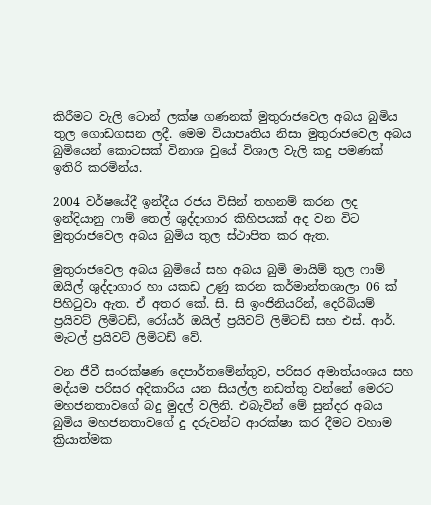කිරීමට වැලි ටොන් ලක්ෂ ගණනක් මුතුරාජවෙල අබය බුමිය තුල ගොඩගසන ලදී. මෙම වියාපෘතිය නිසා මුතුරාජවෙල අබය බුමියෙන් කොටසක් විනාශ වුයේ විශාල වැලි කදු පමණක් ඉතිරි කරමින්ය.

2004 වර්ෂයේදී ඉන්දීය රජය විසින් තහනම් කරන ලද ඉන්දියානු ෆාම් තෙල් ශුද්දාගාර කිහිපයක් අද වන විට මුතුරාජවෙල අබය බුමිය තුල ස්ථාපිත කර ඇත.

මුතුරාජවෙල අබය බුමියේ සහ අබය බුමි මායිම් තුල ෆාම් ඔයිල් ශුද්දාගාර හා යකඩ උණු කරන කර්මාන්තශාලා 06 ක් පිහිටුවා ඇත. ඒ අතර කේ. සි. සි ඉංජිනියරින්, දෙරිබියම් ප්‍රයිවට් ලිමිටඩ්, රෝයර් ඔයිල් ප්‍රයිවට් ලිමිටඩ් සහ එස්. ආර්. මැටල් ප්‍රයිවට් ලිමිටඩ් වේ.

වන ජීවී සංරක්ෂණ දෙපාර්තමේන්තුව, පරිසර අමාත්යංශය සහ මද්යම පරිසර අදිකාරිය යන සියල්ල නඩත්තු වන්නේ මෙරට මහජනතාවගේ බදු මුදල් වලිනි. එබැවින් මේ සුන්දර අබය බුමිය මහජනතාවගේ දු දරුවන්ට ආරක්ෂා කර දීමට වහාම ක්‍රියාත්මක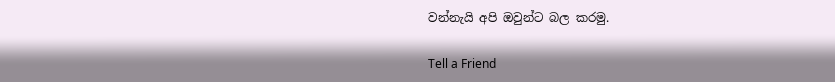වන්නැයි අපි ඔවුන්ට බල කරමු.

Tell a Friend